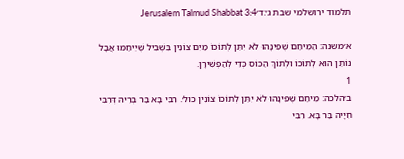תלמוד ירושלמי שבת ג׳:ד׳Jerusalem Talmud Shabbat 3:4

א׳משנה: הַמֵּיחַם שֶׁפִּינָּהוּ לֹא יִתֵּן לְתוֹכוֹ מַיִם צוֹנִין בִּשְׁבִיל שֶׁיֵיחַמּוּ אֲבָל נוֹתֵן הוּא לְתוֹכוֹ וּלְתוֹךְ הַכּוֹס כְּדֵי לְהַפְשִׁירָן.
1
ב׳הלכה: מֵיחַם שֶׁפִּינָּהוּ לֹא יִתֵּן לְתוֹכוֹ צוֹנִין כול׳. רִבִּי בָּא בַּר בְּרֵיהּ דְּרִבִּי חִיָיה בַּר בָּא. רִבִּי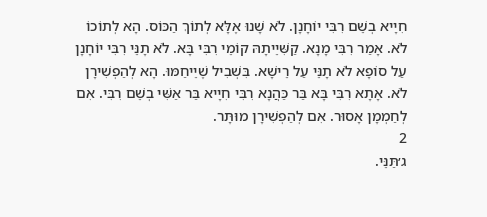חִיָיא בְשֵׁם רִבִּי יוֹחָנָן. לֹא שָׁנוּ אֶלָּא לְתוֹךְ הַכּוֹס. הָא לְתוֹכוֹ לֹא. אָמַר רִבִּי מָנָא. קַשִּׁיֵיתָהּ קוֹמֵי רִבִּי בָּא. לֹא תָנֵּי רִבִּי יוֹחָנָן עַל סוֹפָא לֹא תָנֵּי עַל רֵישָׁא. בִּשְׁבִיל שֶׁיֵיחַמּוּ. הָא לְהַפְשִׁירָן לֹא. אָתָא רִבִּי בָּא בַּר כַּהֲנָא רִבִּי חִיָיא בַּר אַשִּׁי בְשֵׁם רִבִּי. אִם לְחַמְמָן אָסוּר. אִם לְהַפְשִׁירָן מוּתָּר.
2
ג׳תַּנֵּי.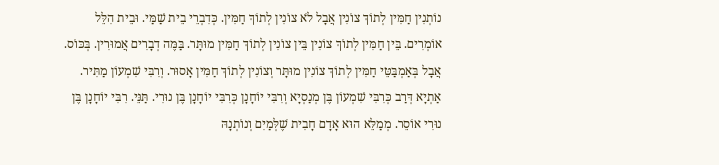נוֹתְנִין חַמִּין לְתוֹךְ צוֹנִין אֲבָל לֹא צוֹנִין לְתוֹךְ חַמִּין. כְּדִבְרֵי בֵית שַׁמַּי. וּבֵית הִלֵּל אוֹמְרִים. בֵּין חַמִּין לְתוֹךְ צוֹנִין בֵּין צוֹנִין לְתוֹךְ חַמִּין מוּתָּר. בַּמֶּה דְבָרִים אֲמוּרִין. בְּכּוֹס. אֲבָל בְּאַמְבַּטֵּי חַמִּין לְתוֹךְ צוֹנִין מוּתָּר וְצוֹנִין לְתוֹךְ חַמִּין אָסוּר. וְרִבִּי שִׁמְעוֹן מַתִּיר. אַתְיָא דְּרַב כְּרִבִּי שִׁמְעוֹן בֶּן מְנַסְיָא וְרִבִּי יוֹחָנָן כְּרִבִּי יוֹחָנָן בֶּן נוּרִי. תַּנֵּי. רִבִּי יוֹחָנָן בֶּן נוּרִי אוֹסֵר. מְמַלֵּא הוּא אָדָם חָבִית שֶׁלְּמַיִם וְנוֹתְנָהּ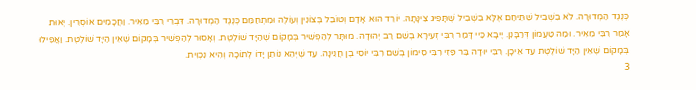כְּנֶגֶד הַמְדוּרָה. לֹא בִשְׁבִיל שֵׁתֵּיחַם אֶלָּא בִשְׁבִיל שֶׁתָּפִיג צִינָּתָהּ. יוֹרֵד הוּא אָדָם וְטוֹבֵל בְּצוֹנִין וְעוֹלֶה וּמִתְחַמֵּם כְּנֶגֶד הַמְדוּרָה. דִּבְרֵי רִבִּי מֵאִיר. וַחֲכָמִים אוֹסְרִין. יְאוּת אָמַר רִבִּי מֵאִיר. וּמַה טַעֲמוֹן דְּרַבָּנִן. יֶיבָא כַּיי דָּמַר רִבִּי זְעִירָא בְשֵׁם רַב יְהוּדָה. מוּתָּר לְהַפְשִׁיר בְּמָקוֹם שֶׁהַיָּד שׁוֹלֶטֶת. וְאָסוּר לְהַפְשִׁיר בְּמָקוֹם שֶׁאֵין הַיָּד שׁוֹלֶטֶת. וַאֲפִילוּ בְּמָקוֹם שֶׁאֵין הַיָּד שׁוֹלֶטֶת עַד אֵיכָן. רִבִּי יוּדָה בַּר פַּזִי רִבִּי סִימוֹן בְשֵׁם רִבִּי יוֹסֵי בֶן חֲנִינָה. עַד שֶׁיְּהֵא נוֹתֵן יָדוֹ לְתוֹכָהּ וְהִיא נִכְוִית.
3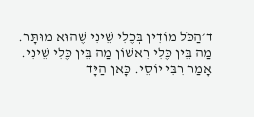ד׳הַכֹּל מוֹדִין בְּכֶלִי שֵׁינִי שֶׁהוּא מוּתָּר. מַה בֵּין כֶּלִי רִאשׁוֹן מַה בֵּין כֶּלִי שֵׁינִי. אָמַר רִבִּי יוֹסֵי. כָּאן הַיָּד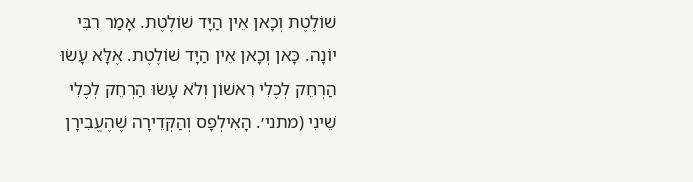שׁוֹלֶטֶת וְכָאן אֵין הַיָּד שׁוֹלֶטֶת. אָמַר רִבִּי יוֹנָה. כָּאן וְכָאן אֵין הַיָּד שׁוֹלֶטֶת. אֶלָּא עָשׂוּ הַרְחֵק לְכֶלִי רִאשׁוֹן וְלֹא עָשׂוּ הַרְחֵק לְכֶלִי שֵׁינִי (מתני׳. הָאִילְפָס וְהַקְּדֵירָה שֶׁהֶעֱבִירָן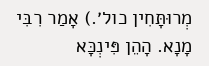מְרוּתָּחִין כול׳.) אָמַר רִבִּי מָנָא. הָהֵן פִּינְכָּא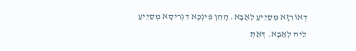דְאוֹרִזָא מְסַיֵיעַ לְאַבָּא. הָהֵן פִּינְכָּא דִגְרִיסָא מְסַיֵיעַ לֵיהּ לְאַבָּא. דְּאַתְּ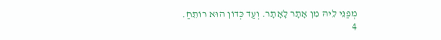מְפַנֵּי לֵיהּ מִן אָתָר לָאָתָר. וְעַד כְּדוֹן הוּא רוֹתֵחַ.
4